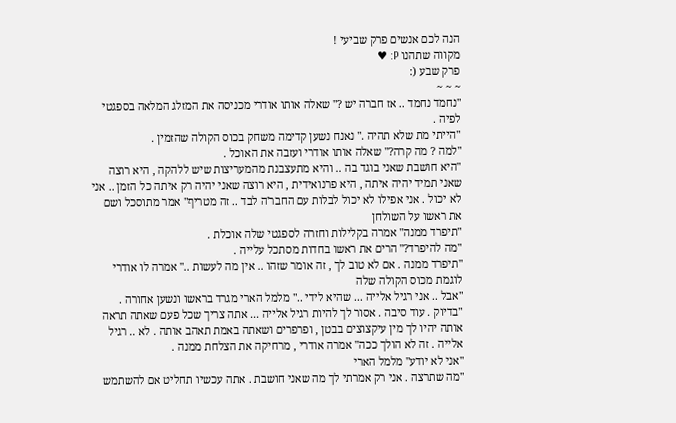הנה לכם אנשים פרק שביעי !
מקווה שתהנו P: ♥
פרק שבע (:
~ ~ ~
"נחמד נחמד .. אז חברה יש ?" שאלה אותו אודרי מכניסה את המזלג המלאה בספגטי לפיה .
"הייתי מת שלא תהיה ." נאנח נשען קדימה משחק בכוס הקולה שהזמין .
"למה ? מה קרה?" שאלה אותו אודרי ועזבה את האוכל .
"היא חושבת שאני בוגד בה .. והיא מתעצבנת מהמעריצות שיש ללהקה , היא רוצה שאני תמיד יהיה איתה , היא פרנואידית , היא רוצה שאני יהיה רק איתה כל הזמן .. אני לא יכול . אני אפילו לא יכול לבלות עם החבר'ה לבד .. זה מטריף" אמר מתוסכל ושם את ראשו על השולחן
"תיפרד ממנה" אמרה בקלילות וחזרה לספגטי שלה אוכלת .
"מה להיפרד?" הרים את ראשו בחדות מסתכל עלייה .
"תיפרד ממנה . אם לא טוב לך , זה אומר שזהו .. אין מה לעשות .." אמרה לו אודרי לוגמת מכוס הקולה שלה
"אבל .. אני רגיל אלייה ... שהיא לידי .." מלמל הארי מגרד בראשו ונשען אחורה .
"בדיוק . עוד סיבה . אסור לך להיות רגיל אלייה ... אתה צריך שכל פעם שאתה תראה אותה יהיו לך מין עיקצוצים בבטן , ופרפרים ושאתה באמת תאהב אותה . לא .. רגיל אלייה . זה לא הולך ככה" אמרה אודרי , מרחיקה את הצלחת ממנה .
"אני לא יודע" מלמל הארי
"מה שתרצה . אני רק אמרתי לך מה שאני חושבת . אתה עכשיו תחליט אם להשתמש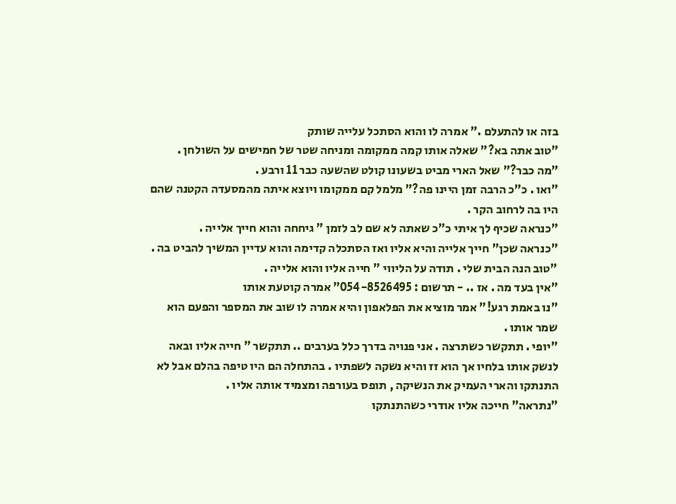בזה או להתעלם ." אמרה לו והוא הסתכל עלייה שותק
"טוב אתה בא?" שאלה אותו קמה ממקומה ומניחה שטר של חמישים על השולחן .
"מה כבר?" שאל הארי מביט בשעונו קולט שהשעה כבר 11 ורבע .
"ואו . כ"כ הרבה זמן היינו פה?" מלמל קם ממקומו ויוצא איתה מהמסעדה הקטנה שהם היו בה לרחוב הקר .
"כנראה שכיף לך איתי כ"כ שאתה לא שם לב לזמן " גיחחה והוא חייך אלייה .
"כנראה שכן" חייך אלייה והיא אליו ואז הסתכלה קדימה והוא עדיין המשיך להביט בה .
"טוב הנה הבית שלי . תודה על הליווי " חייה אליו והוא אלייה .
"אין בעד מה . אז .. - תרשום : 054-8526495" אמרה קוטעת אותו
"נו באמת רגע!" אמר מוציא את הפלאפון והיא אמרה לו שוב את המספר והפעם הוא שמר אותו .
"יופי . תתקשר כשתרצה . אני פנויה בדרך כלל בערבים .. תתקשר " חייה אליו ובאה לנשק אותו בלחיו אך הוא זז והיא נשקה לשפתיו . בהתחלה הם היו טיפה בהלם אבל לא התנתקו והארי העמיק את הנשיקה , תופס בעורפה ומצמיד אותה אליו .
"נתראה" חייכה אליו אודרי כשהתנתקו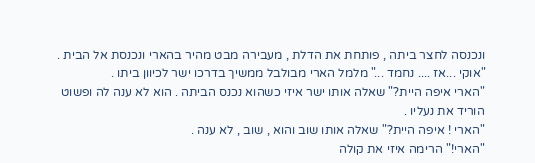ונכנסה לחצר ביתה , פותחת את הדלת , מעבירה מבט מהיר בהארי ונכנסת אל הבית .
"אוקי ...אז .... נחמד ..." מלמל הארי מבולבל ממשיך בדרכו ישר לכיוון ביתו .
"הארי איפה היית?" שאלה אותו ישר איזי כשהוא נכנס הביתה . הוא לא ענה לה ופשוט הוריד את נעליו .
"הארי ! איפה היית?" שאלה אותו שוב והוא , שוב , לא ענה .
"הארי!" הרימה איזי את קולה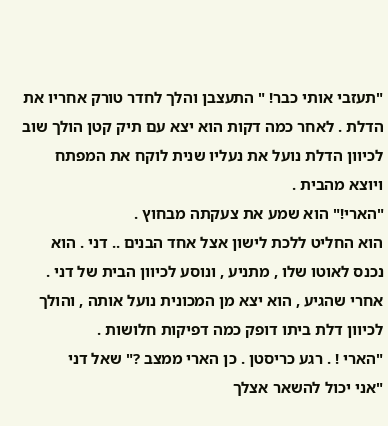"תעזבי אותי כבר! " התעצבן והלך לחדר טורק אחריו את הדלת . לאחר כמה דקות הוא יצא עם תיק קטן הולך שוב לכיוון הדלת נועל את נעליו שנית לוקח את המפתח ויוצא מהבית .
"הארי!" הוא שמע את צעקתה מבחוץ .
הוא החליט ללכת לישון אצל אחד הבנים .. דני . הוא נכנס לאוטו שלו , מתניע , ונוסע לכיוון הבית של דני . אחרי שהגיע , הוא יצא מן המכונית נועל אותה , והולך לכיוון דלת ביתו דופק כמה דפיקות חלושות .
"הארי ! . רגע כריסטן . כן הארי ממצב ?" שאל דני
"אני יכול להשאר אצלך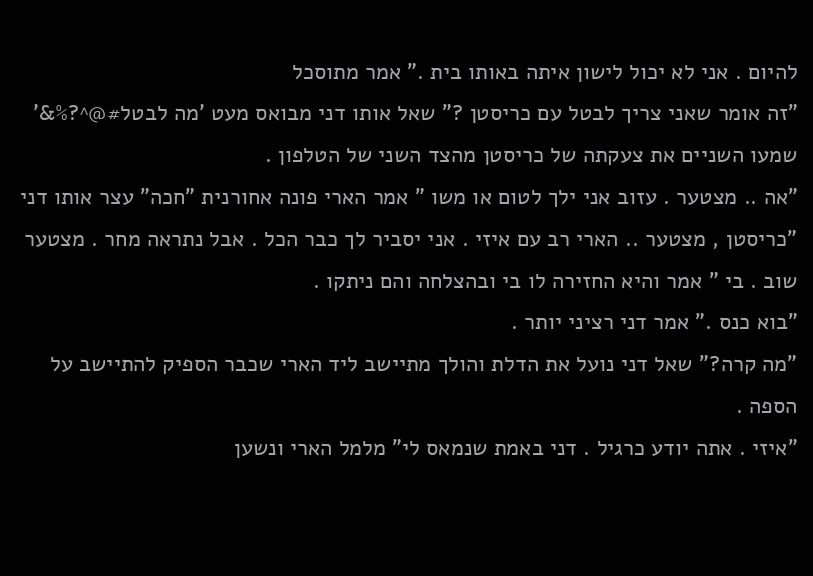להיום . אני לא יכול לישון איתה באותו בית ." אמר מתוסכל
"זה אומר שאני צריך לבטל עם כריסטן ?" שאל אותו דני מבואס מעט 'מה לבטל#@^?%&' שמעו השניים את צעקתה של כריסטן מהצד השני של הטלפון .
"אה .. מצטער . עזוב אני ילך לטום או משו " אמר הארי פונה אחורנית "חכה" עצר אותו דני
"כריסטן , מצטער .. הארי רב עם איזי . אני יסביר לך כבר הכל . אבל נתראה מחר . מצטער שוב . בי " אמר והיא החזירה לו בי ובהצלחה והם ניתקו .
"בוא כנס ." אמר דני רציני יותר .
"מה קרה?" שאל דני נועל את הדלת והולך מתיישב ליד הארי שכבר הספיק להתיישב על הספה .
"איזי . אתה יודע כרגיל . דני באמת שנמאס לי" מלמל הארי ונשען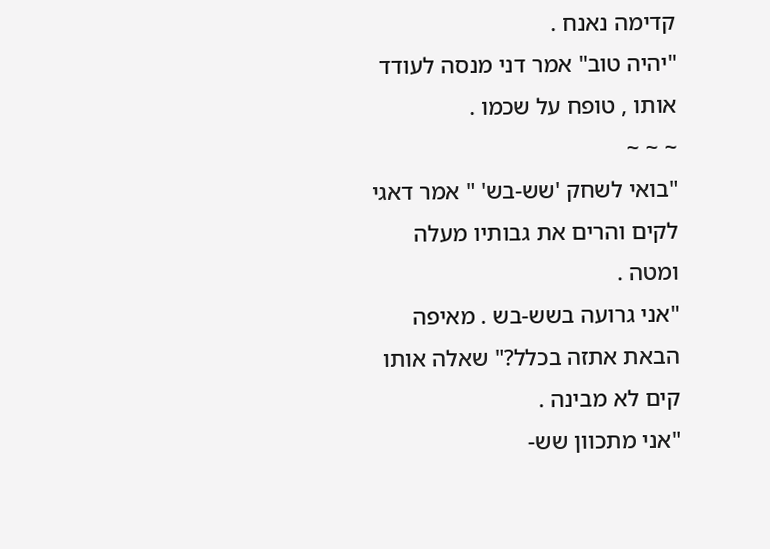קדימה נאנח .
"יהיה טוב" אמר דני מנסה לעודד אותו , טופח על שכמו .
~ ~ ~
"בואי לשחק 'שש-בש' " אמר דאגי לקים והרים את גבותיו מעלה ומטה .
"אני גרועה בשש-בש . מאיפה הבאת אתזה בכלל?" שאלה אותו קים לא מבינה .
"אני מתכוון שש-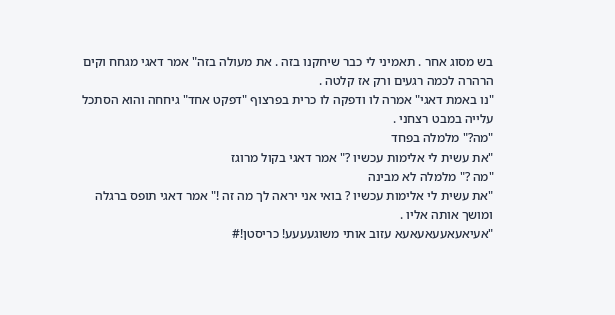בש מסוג אחר . תאמיני לי כבר שיחקנו בזה . את מעולה בזה" אמר דאגי מגחח וקים הרהרה לכמה רגעים ורק אז קלטה .
"נו באמת דאגי" אמרה לו ודפקה לו כרית בפרצוף "דפקט אחד" גיחחה והוא הסתכל עלייה במבט רצחני .
"מה?" מלמלה בפחד
"את עשית לי אלימות עכשיו ?" אמר דאגי בקול מרוגז
"מה ?" מלמלה לא מבינה
"את עשית לי אלימות עכשיו ? בואי אני יראה לך מה זה !" אמר דאגי תופס ברגלה ומושך אותה אליו .
"אעיאעאעעאעאעא עזוב אותי משוגעעעע! כריסטן!#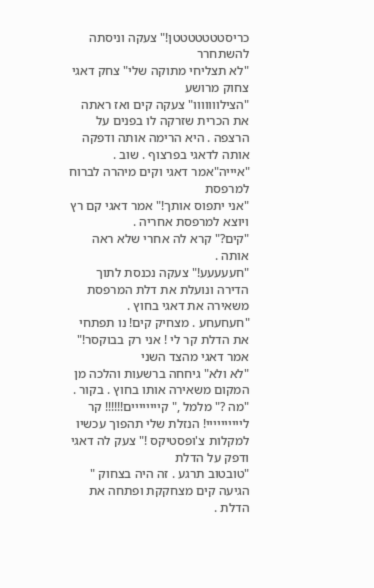כריסטטטטטטטן!" צעקה וניסתה להשתחרר
"לא תצליחי מתוקה שלי" צחק דאגי צחוק מרושע
"הצילווווווו" צעקה קים ואז ראתה את הכרית שזרקה לו בפנים על הרצפה . היא הרימה אותה ודפקה אותה לדאגי בפרצוף . שוב .
"איייה"אמר דאגי וקים מיהרה לברוח למרפסת
"אני יתפוס אותך!" אמר דאגי קם רץ ויוצא למרפסת אחריה .
"קים?" קרא לה אחרי שלא ראה אותה .
"חעעעעע!" צעקה נכנסת לתוך הדירה ונועלת את דלת המרפסת משאירה את דאגי בחוץ .
"חעחעחע . מצחיק קים! נו תפתחי את הדלת קר לי ! אני רק בבוקסר!" אמר דאגי מהצד השני
"לא ולא" גיחחה ברשעות והלכה מן המקום משאירה אותו בחוץ . בקור .
"מה ?" מלמל ," קיייייייים!!!!!! קר ליייייייייי! הנזלת שלי תהפוך עכשיו למקלות צ'ופסטיקס !" צעק לה דאגי ודפק על הדלת
"טובטוב תרגע . זה היה בצחוק " הגיעה קים מצחקקת ופתחה את הדלת .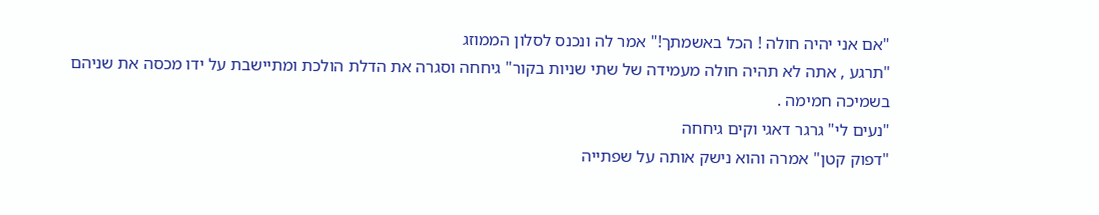"אם אני יהיה חולה ! הכל באשמתך!" אמר לה ונכנס לסלון הממוזג
"תרגע , אתה לא תהיה חולה מעמידה של שתי שניות בקור" גיחחה וסגרה את הדלת הולכת ומתיישבת על ידו מכסה את שניהם בשמיכה חמימה .
"נעים לי" גרגר דאגי וקים גיחחה
"דפוק קטן" אמרה והוא נישק אותה על שפתייה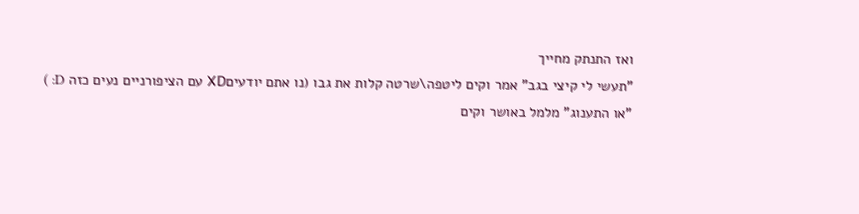ואז התנתק מחייך
"תעשי לי קיצי בגב" אמר וקים ליטפה\שרטה קלות את גבו (נו אתם יודעיםXD עם הציפורניים נעים כזה D: )
"או התענוג" מלמל באושר וקים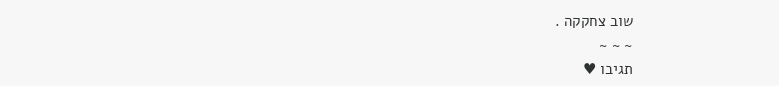שוב צחקקה .
~ ~ ~
תגיבו ♥